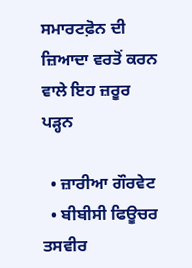ਸਮਾਰਟਫ਼ੋਨ ਦੀ ਜ਼ਿਆਦਾ ਵਰਤੋਂ ਕਰਨ ਵਾਲੇ ਇਹ ਜ਼ਰੂਰ ਪੜ੍ਹਨ

  • ਜ਼ਾਰੀਆ ਗੌਰਵੇਟ
  • ਬੀਬੀਸੀ ਫਿਊਚਰ
ਤਸਵੀਰ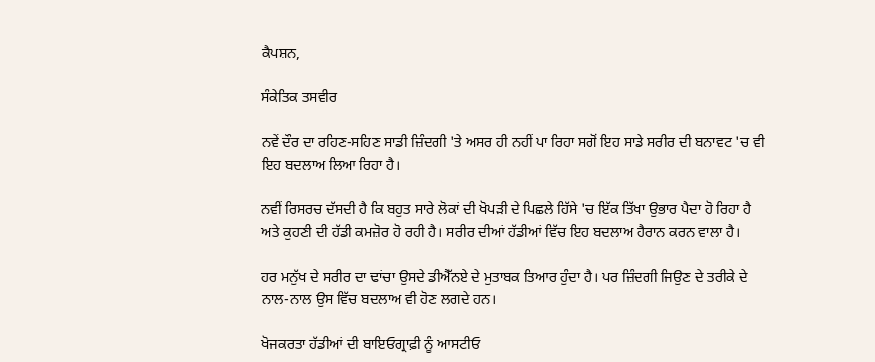ਕੈਪਸ਼ਨ,

ਸੰਕੇਤਿਕ ਤਸਵੀਰ

ਨਵੇਂ ਦੌਰ ਦਾ ਰਹਿਣ-ਸਹਿਣ ਸਾਡੀ ਜ਼ਿੰਦਗੀ 'ਤੇ ਅਸਰ ਹੀ ਨਹੀਂ ਪਾ ਰਿਹਾ ਸਗੋਂ ਇਹ ਸਾਡੇ ਸਰੀਰ ਦੀ ਬਨਾਵਟ 'ਚ ਵੀ ਇਹ ਬਦਲਾਅ ਲਿਆ ਰਿਹਾ ਹੈ।

ਨਵੀਂ ਰਿਸਰਚ ਦੱਸਦੀ ਹੈ ਕਿ ਬਹੁਤ ਸਾਰੇ ਲੋਕਾਂ ਦੀ ਖੋਪੜੀ ਦੇ ਪਿਛਲੇ ਹਿੱਸੇ 'ਚ ਇੱਕ ਤਿੱਖਾ ਉਭਾਰ ਪੈਦਾ ਹੋ ਰਿਹਾ ਹੈ ਅਤੇ ਕੁਹਣੀ ਦੀ ਹੱਡੀ ਕਮਜ਼ੋਰ ਹੋ ਰਹੀ ਹੈ। ਸਰੀਰ ਦੀਆਂ ਹੱਡੀਆਂ ਵਿੱਚ ਇਹ ਬਦਲਾਅ ਹੈਰਾਨ ਕਰਨ ਵਾਲਾ ਹੈ।

ਹਰ ਮਨੁੱਖ ਦੇ ਸਰੀਰ ਦਾ ਢਾਂਚਾ ਉਸਦੇ ਡੀਐੱਨਏ ਦੇ ਮੁਤਾਬਕ ਤਿਆਰ ਹੁੰਦਾ ਹੈ। ਪਰ ਜ਼ਿੰਦਗੀ ਜਿਉਣ ਦੇ ਤਰੀਕੇ ਦੇ ਨਾਲ-ਨਾਲ ਉਸ ਵਿੱਚ ਬਦਲਾਅ ਵੀ ਹੋਣ ਲਗਦੇ ਹਨ।

ਖੋਜਕਰਤਾ ਹੱਡੀਆਂ ਦੀ ਬਾਇਓਗ੍ਰਾਫ਼ੀ ਨੂੰ ਆਸਟੀਓ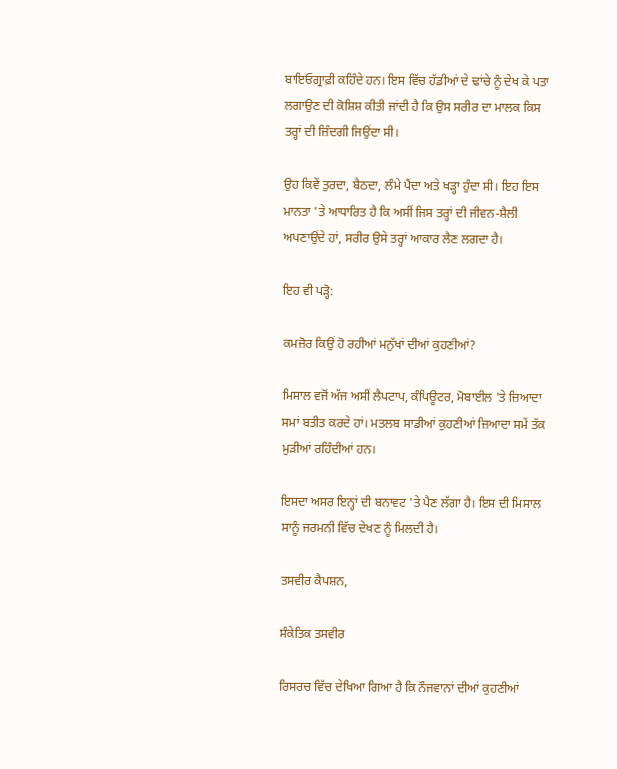ਬਾਇਓਗ੍ਰਾਫ਼ੀ ਕਹਿੰਦੇ ਹਨ। ਇਸ ਵਿੱਚ ਹੱਡੀਆਂ ਦੇ ਢਾਂਚੇ ਨੂੰ ਦੇਖ ਕੇ ਪਤਾ ਲਗਾਉਣ ਦੀ ਕੋਸ਼ਿਸ਼ ਕੀਤੀ ਜਾਂਦੀ ਹੈ ਕਿ ਉਸ ਸਰੀਰ ਦਾ ਮਾਲਕ ਕਿਸ ਤਰ੍ਹਾਂ ਦੀ ਜ਼ਿੰਦਗੀ ਜਿਉਂਦਾ ਸੀ।

ਉਹ ਕਿਵੇਂ ਤੁਰਦਾ, ਬੈਠਦਾ, ਲੰਮੇ ਪੈਂਦਾ ਅਤੇ ਖੜ੍ਹਾ ਹੁੰਦਾ ਸੀ। ਇਹ ਇਸ ਮਾਨਤਾ 'ਤੇ ਆਧਾਰਿਤ ਹੈ ਕਿ ਅਸੀਂ ਜਿਸ ਤਰ੍ਹਾਂ ਦੀ ਜੀਵਨ-ਸ਼ੈਲੀ ਅਪਣਾਉਂਦੇ ਹਾਂ, ਸਰੀਰ ਉਸੇ ਤਰ੍ਹਾਂ ਆਕਾਰ ਲੈਣ ਲਗਦਾ ਹੈ।

ਇਹ ਵੀ ਪੜ੍ਹੋ:

ਕਮਜ਼ੋਰ ਕਿਉਂ ਹੋ ਰਹੀਆਂ ਮਨੁੱਖਾਂ ਦੀਆਂ ਕੁਹਣੀਆਂ?

ਮਿਸਾਲ ਵਜੋਂ ਅੱਜ ਅਸੀਂ ਲੈਪਟਾਪ, ਕੰਪਿਊਟਰ, ਮੋਬਾਈਲ 'ਤੇ ਜ਼ਿਆਦਾ ਸਮਾਂ ਬਤੀਤ ਕਰਦੇ ਹਾਂ। ਮਤਲਬ ਸਾਡੀਆਂ ਕੁਹਣੀਆਂ ਜ਼ਿਆਦਾ ਸਮੇਂ ਤੱਕ ਮੁੜੀਆਂ ਰਹਿੰਦੀਆਂ ਹਨ।

ਇਸਦਾ ਅਸਰ ਇਨ੍ਹਾਂ ਦੀ ਬਨਾਵਟ 'ਤੇ ਪੈਣ ਲੱਗਾ ਹੈ। ਇਸ ਦੀ ਮਿਸਾਲ ਸਾਨੂੰ ਜਰਮਨੀ ਵਿੱਚ ਦੇਖਣ ਨੂੰ ਮਿਲਦੀ ਹੈ।

ਤਸਵੀਰ ਕੈਪਸ਼ਨ,

ਸੰਕੇਤਿਕ ਤਸਵੀਰ

ਰਿਸਰਚ ਵਿੱਚ ਦੇਖਿਆ ਗਿਆ ਹੈ ਕਿ ਨੌਜਵਾਨਾਂ ਦੀਆਂ ਕੁਹਣੀਆਂ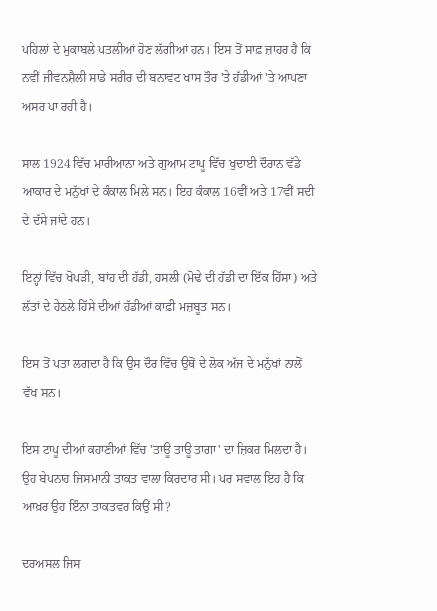ਪਹਿਲਾਂ ਦੇ ਮੁਕਾਬਲੇ ਪਤਲੀਆਂ ਹੋਣ ਲੱਗੀਆਂ ਹਨ। ਇਸ ਤੋਂ ਸਾਫ਼ ਜ਼ਾਹਰ ਹੈ ਕਿ ਨਵੀਂ ਜੀਵਨਸ਼ੈਲੀ ਸਾਡੇ ਸਰੀਰ ਦੀ ਬਨਾਵਟ ਖਾਸ ਤੌਰ 'ਤੇ ਹੱਡੀਆਂ 'ਤੇ ਆਪਣਾ ਅਸਰ ਪਾ ਰਹੀ ਹੈ।

ਸਾਲ 1924 ਵਿੱਚ ਮਾਰੀਆਨਾ ਅਤੇ ਗੁਆਮ ਟਾਪੂ ਵਿੱਚ ਖੁਦਾਈ ਦੌਰਾਨ ਵੱਡੇ ਆਕਾਰ ਦੇ ਮਨੁੱਖਾਂ ਦੇ ਕੰਕਾਲ ਮਿਲੇ ਸਨ। ਇਹ ਕੰਕਾਲ 16ਵੀਂ ਅਤੇ 17ਵੀਂ ਸਦੀ ਦੇ ਦੱਸੇ ਜਾਂਦੇ ਹਨ।

ਇਨ੍ਹਾਂ ਵਿੱਚ ਖੋਪੜੀ, ਬਾਂਹ ਦੀ ਹੱਡੀ, ਹਸਲੀ (ਮੋਢੇ ਦੀ ਹੱਡੀ ਦਾ ਇੱਕ ਹਿੱਸਾ) ਅਤੇ ਲੱਤਾਂ ਦੇ ਹੇਠਲੇ ਹਿੱਸੇ ਦੀਆਂ ਹੱਡੀਆਂ ਕਾਫ਼ੀ ਮਜ਼ਬੂਤ ਸਨ।

ਇਸ ਤੋਂ ਪਤਾ ਲਗਦਾ ਹੈ ਕਿ ਉਸ ਦੌਰ ਵਿੱਚ ਉਥੋਂ ਦੇ ਲੋਕ ਅੱਜ ਦੇ ਮਨੁੱਖਾਂ ਨਾਲੋਂ ਵੱਖ ਸਨ।

ਇਸ ਟਾਪੂ ਦੀਆਂ ਕਹਾਣੀਆਂ ਵਿੱਚ 'ਤਾਊ ਤਾਊ ਤਾਗਾ' ਦਾ ਜ਼ਿਕਰ ਮਿਲਦਾ ਹੈ। ਉਹ ਬੇਪਨਾਹ ਜਿਸਮਾਨੀ ਤਾਕਤ ਵਾਲਾ ਕਿਰਦਾਰ ਸੀ। ਪਰ ਸਵਾਲ ਇਹ ਹੈ ਕਿ ਆਖ਼ਰ ਉਹ ਇੰਨਾ ਤਾਕਤਵਰ ਕਿਉਂ ਸੀ?

ਦਰਅਸਲ ਜਿਸ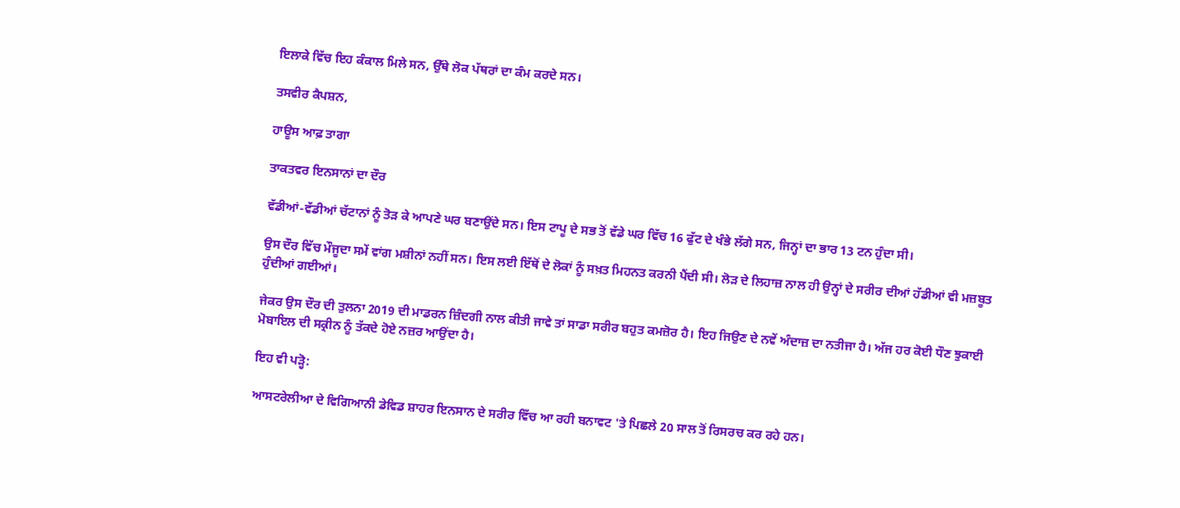ਇਲਾਕੇ ਵਿੱਚ ਇਹ ਕੰਕਾਲ ਮਿਲੇ ਸਨ, ਉੱਥੇ ਲੋਕ ਪੱਥਰਾਂ ਦਾ ਕੰਮ ਕਰਦੇ ਸਨ।

ਤਸਵੀਰ ਕੈਪਸ਼ਨ,

ਹਾਊਸ ਆਫ਼ ਤਾਗਾ

ਤਾਕਤਵਰ ਇਨਸਾਨਾਂ ਦਾ ਦੌਰ

ਵੱਡੀਆਂ-ਵੱਡੀਆਂ ਚੱਟਾਨਾਂ ਨੂੰ ਤੋੜ ਕੇ ਆਪਣੇ ਘਰ ਬਣਾਉਂਦੇ ਸਨ। ਇਸ ਟਾਪੂ ਦੇ ਸਭ ਤੋਂ ਵੱਡੇ ਘਰ ਵਿੱਚ 16 ਫੁੱਟ ਦੇ ਖੰਭੇ ਲੱਗੇ ਸਨ, ਜਿਨ੍ਹਾਂ ਦਾ ਭਾਰ 13 ਟਨ ਹੁੰਦਾ ਸੀ।

ਉਸ ਦੌਰ ਵਿੱਚ ਮੌਜੂਦਾ ਸਮੇਂ ਵਾਂਗ ਮਸ਼ੀਨਾਂ ਨਹੀਂ ਸਨ। ਇਸ ਲਈ ਇੱਥੋਂ ਦੇ ਲੋਕਾਂ ਨੂੰ ਸਖ਼ਤ ਮਿਹਨਤ ਕਰਨੀ ਪੈਂਦੀ ਸੀ। ਲੋੜ ਦੇ ਲਿਹਾਜ਼ ਨਾਲ ਹੀ ਉਨ੍ਹਾਂ ਦੇ ਸਰੀਰ ਦੀਆਂ ਹੱਡੀਆਂ ਵੀ ਮਜ਼ਬੂਤ ਹੁੰਦੀਆਂ ਗਈਆਂ।

ਜੇਕਰ ਉਸ ਦੌਰ ਦੀ ਤੁਲਨਾ 2019 ਦੀ ਮਾਡਰਨ ਜ਼ਿੰਦਗੀ ਨਾਲ ਕੀਤੀ ਜਾਵੇ ਤਾਂ ਸਾਡਾ ਸਰੀਰ ਬਹੁਤ ਕਮਜ਼ੋਰ ਹੈ। ਇਹ ਜਿਉਣ ਦੇ ਨਵੇਂ ਅੰਦਾਜ਼ ਦਾ ਨਤੀਜਾ ਹੈ। ਅੱਜ ਹਰ ਕੋਈ ਧੌਣ ਝੁਕਾਈ ਮੋਬਾਇਲ ਦੀ ਸਕ੍ਰੀਨ ਨੂੰ ਤੱਕਦੇ ਹੋਏ ਨਜ਼ਰ ਆਉਂਦਾ ਹੈ।

ਇਹ ਵੀ ਪੜ੍ਹੋ:

ਆਸਟਰੇਲੀਆ ਦੇ ਵਿਗਿਆਨੀ ਡੇਵਿਡ ਸ਼ਾਹਰ ਇਨਸਾਨ ਦੇ ਸਰੀਰ ਵਿੱਚ ਆ ਰਹੀ ਬਨਾਵਟ 'ਤੇ ਪਿਛਲੇ 20 ਸਾਲ ਤੋਂ ਰਿਸਰਚ ਕਰ ਰਹੇ ਹਨ।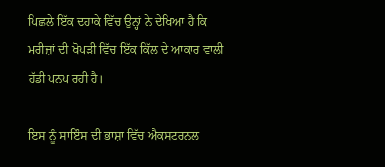ਪਿਛਲੇ ਇੱਕ ਦਹਾਕੇ ਵਿੱਚ ਉਨ੍ਹਾਂ ਨੇ ਦੇਖਿਆ ਹੈ ਕਿ ਮਰੀਜ਼ਾਂ ਦੀ ਖੋਪੜੀ ਵਿੱਚ ਇੱਕ ਕਿੱਲ ਦੇ ਆਕਾਰ ਵਾਲੀ ਹੱਡੀ ਪਨਪ ਰਹੀ ਹੈ।

ਇਸ ਨੂੰ ਸਾਇੰਸ ਦੀ ਭਾਸ਼ਾ ਵਿੱਚ ਐਕਸਟਰਨਲ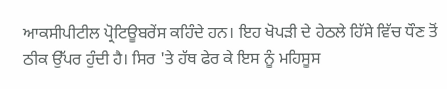ਆਕਸੀਪੀਟੀਲ ਪ੍ਰੋਟਿਊਬਰੇਂਸ ਕਹਿੰਦੇ ਹਨ। ਇਹ ਖੋਪੜੀ ਦੇ ਹੇਠਲੇ ਹਿੱਸੇ ਵਿੱਚ ਧੌਣ ਤੋਂ ਠੀਕ ਉੱਪਰ ਹੁੰਦੀ ਹੈ। ਸਿਰ 'ਤੇ ਹੱਥ ਫੇਰ ਕੇ ਇਸ ਨੂੰ ਮਹਿਸੂਸ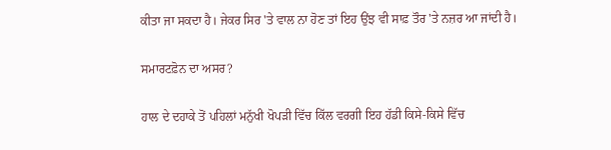ਕੀਤਾ ਜਾ ਸਕਦਾ ਹੈ। ਜੇਕਰ ਸਿਰ 'ਤੇ ਵਾਲ ਨਾ ਹੋਣ ਤਾਂ ਇਹ ਉਂਝ ਵੀ ਸਾਫ਼ ਤੌਰ 'ਤੇ ਨਜ਼ਰ ਆ ਜਾਂਦੀ ਹੈ।

ਸਮਾਰਟਫ਼ੋਨ ਦਾ ਅਸਰ?

ਹਾਲ ਦੇ ਦਹਾਕੇ ਤੋਂ ਪਹਿਲਾਂ ਮਨੁੱਖੀ ਖੋਪੜੀ ਵਿੱਚ ਕਿੱਲ ਵਰਗੀ ਇਹ ਹੱਡੀ ਕਿਸੇ-ਕਿਸੇ ਵਿੱਚ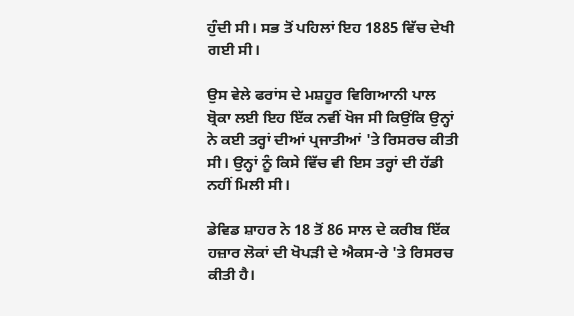ਹੁੰਦੀ ਸੀ। ਸਭ ਤੋਂ ਪਹਿਲਾਂ ਇਹ 1885 ਵਿੱਚ ਦੇਖੀ ਗਈ ਸੀ।

ਉਸ ਵੇਲੇ ਫਰਾਂਸ ਦੇ ਮਸ਼ਹੂਰ ਵਿਗਿਆਨੀ ਪਾਲ ਬ੍ਰੋਕਾ ਲਈ ਇਹ ਇੱਕ ਨਵੀਂ ਖੋਜ ਸੀ ਕਿਉਂਕਿ ਉਨ੍ਹਾਂ ਨੇ ਕਈ ਤਰ੍ਹਾਂ ਦੀਆਂ ਪ੍ਰਜਾਤੀਆਂ 'ਤੇ ਰਿਸਰਚ ਕੀਤੀ ਸੀ। ਉਨ੍ਹਾਂ ਨੂੰ ਕਿਸੇ ਵਿੱਚ ਵੀ ਇਸ ਤਰ੍ਹਾਂ ਦੀ ਹੱਡੀ ਨਹੀਂ ਮਿਲੀ ਸੀ।

ਡੇਵਿਡ ਸ਼ਾਹਰ ਨੇ 18 ਤੋਂ 86 ਸਾਲ ਦੇ ਕਰੀਬ ਇੱਕ ਹਜ਼ਾਰ ਲੋਕਾਂ ਦੀ ਖੋਪੜੀ ਦੇ ਐਕਸ-ਰੇ 'ਤੇ ਰਿਸਰਚ ਕੀਤੀ ਹੈ।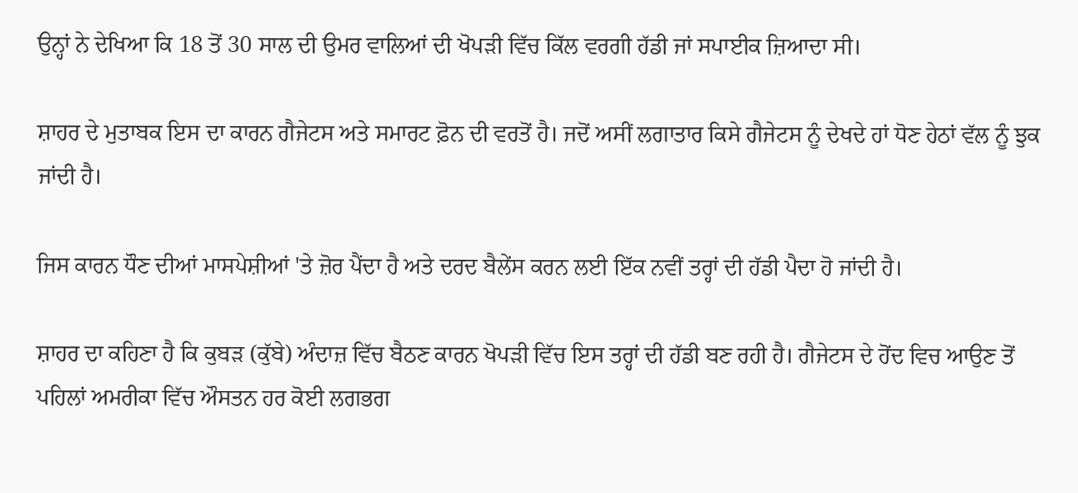ਉਨ੍ਹਾਂ ਨੇ ਦੇਖਿਆ ਕਿ 18 ਤੋਂ 30 ਸਾਲ ਦੀ ਉਮਰ ਵਾਲਿਆਂ ਦੀ ਖੋਪੜੀ ਵਿੱਚ ਕਿੱਲ ਵਰਗੀ ਹੱਡੀ ਜਾਂ ਸਪਾਈਕ ਜ਼ਿਆਦਾ ਸੀ।

ਸ਼ਾਹਰ ਦੇ ਮੁਤਾਬਕ ਇਸ ਦਾ ਕਾਰਨ ਗੈਜੇਟਸ ਅਤੇ ਸਮਾਰਟ ਫ਼ੋਨ ਦੀ ਵਰਤੋਂ ਹੈ। ਜਦੋਂ ਅਸੀਂ ਲਗਾਤਾਰ ਕਿਸੇ ਗੈਜੇਟਸ ਨੂੰ ਦੇਖਦੇ ਹਾਂ ਧੋਣ ਹੇਠਾਂ ਵੱਲ ਨੂੰ ਝੁਕ ਜਾਂਦੀ ਹੈ।

ਜਿਸ ਕਾਰਨ ਧੌਣ ਦੀਆਂ ਮਾਸਪੇਸ਼ੀਆਂ 'ਤੇ ਜ਼ੋਰ ਪੈਂਦਾ ਹੈ ਅਤੇ ਦਰਦ ਬੈਲੇਂਸ ਕਰਨ ਲਈ ਇੱਕ ਨਵੀਂ ਤਰ੍ਹਾਂ ਦੀ ਹੱਡੀ ਪੈਦਾ ਹੋ ਜਾਂਦੀ ਹੈ।

ਸ਼ਾਹਰ ਦਾ ਕਹਿਣਾ ਹੈ ਕਿ ਕੁਬੜ (ਕੁੱਬੇ) ਅੰਦਾਜ਼ ਵਿੱਚ ਬੈਠਣ ਕਾਰਨ ਖੋਪੜੀ ਵਿੱਚ ਇਸ ਤਰ੍ਹਾਂ ਦੀ ਹੱਡੀ ਬਣ ਰਹੀ ਹੈ। ਗੈਜੇਟਸ ਦੇ ਹੋਂਦ ਵਿਚ ਆਉਣ ਤੋਂ ਪਹਿਲਾਂ ਅਮਰੀਕਾ ਵਿੱਚ ਔਸਤਨ ਹਰ ਕੋਈ ਲਗਭਗ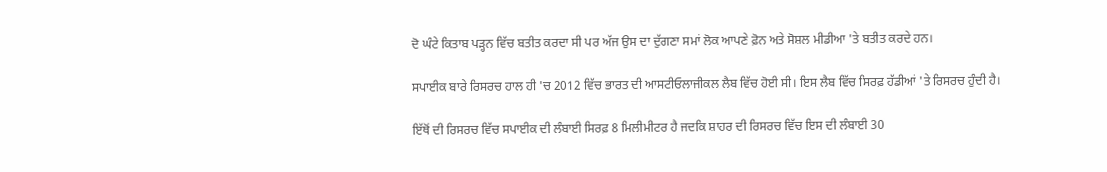ਦੋ ਘੰਟੇ ਕਿਤਾਬ ਪੜ੍ਹਨ ਵਿੱਚ ਬਤੀਤ ਕਰਦਾ ਸੀ ਪਰ ਅੱਜ ਉਸ ਦਾ ਦੁੱਗਣਾ ਸਮਾਂ ਲੋਕ ਆਪਣੇ ਫ਼ੋਨ ਅਤੇ ਸੋਸ਼ਲ ਮੀਡੀਆ 'ਤੇ ਬਤੀਤ ਕਰਦੇ ਹਨ।

ਸਪਾਈਕ ਬਾਰੇ ਰਿਸਰਚ ਹਾਲ ਹੀ 'ਚ 2012 ਵਿੱਚ ਭਾਰਤ ਦੀ ਆਸਟੀਓਲਾਜੀਕਲ ਲੈਬ ਵਿੱਚ ਹੋਈ ਸੀ। ਇਸ ਲੈਬ ਵਿੱਚ ਸਿਰਫ਼ ਹੱਡੀਆਂ 'ਤੇ ਰਿਸਰਚ ਹੁੰਦੀ ਹੈ।

ਇੱਥੋਂ ਦੀ ਰਿਸਰਚ ਵਿੱਚ ਸਪਾਈਕ ਦੀ ਲੰਬਾਈ ਸਿਰਫ਼ 8 ਮਿਲੀਮੀਟਰ ਹੈ ਜਦਕਿ ਸ਼ਾਹਰ ਦੀ ਰਿਸਰਚ ਵਿੱਚ ਇਸ ਦੀ ਲੰਬਾਈ 30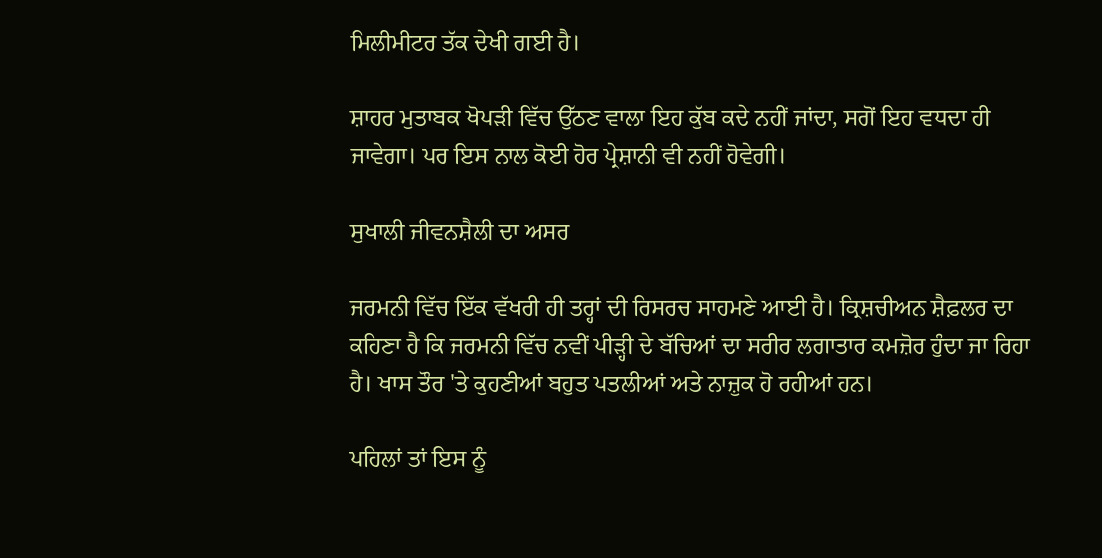ਮਿਲੀਮੀਟਰ ਤੱਕ ਦੇਖੀ ਗਈ ਹੈ।

ਸ਼ਾਹਰ ਮੁਤਾਬਕ ਖੋਪੜੀ ਵਿੱਚ ਉੱਠਣ ਵਾਲਾ ਇਹ ਕੁੱਬ ਕਦੇ ਨਹੀਂ ਜਾਂਦਾ, ਸਗੋਂ ਇਹ ਵਧਦਾ ਹੀ ਜਾਵੇਗਾ। ਪਰ ਇਸ ਨਾਲ ਕੋਈ ਹੋਰ ਪ੍ਰੇਸ਼ਾਨੀ ਵੀ ਨਹੀਂ ਹੋਵੇਗੀ।

ਸੁਖਾਲੀ ਜੀਵਨਸ਼ੈਲੀ ਦਾ ਅਸਰ

ਜਰਮਨੀ ਵਿੱਚ ਇੱਕ ਵੱਖਰੀ ਹੀ ਤਰ੍ਹਾਂ ਦੀ ਰਿਸਰਚ ਸਾਹਮਣੇ ਆਈ ਹੈ। ਕ੍ਰਿਸ਼ਚੀਅਨ ਸ਼ੈਫ਼ਲਰ ਦਾ ਕਹਿਣਾ ਹੈ ਕਿ ਜਰਮਨੀ ਵਿੱਚ ਨਵੀਂ ਪੀੜ੍ਹੀ ਦੇ ਬੱਚਿਆਂ ਦਾ ਸਰੀਰ ਲਗਾਤਾਰ ਕਮਜ਼ੋਰ ਹੁੰਦਾ ਜਾ ਰਿਹਾ ਹੈ। ਖਾਸ ਤੌਰ 'ਤੇ ਕੁਹਣੀਆਂ ਬਹੁਤ ਪਤਲੀਆਂ ਅਤੇ ਨਾਜ਼ੁਕ ਹੋ ਰਹੀਆਂ ਹਨ।

ਪਹਿਲਾਂ ਤਾਂ ਇਸ ਨੂੰ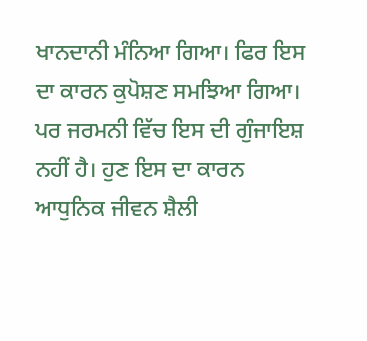ਖਾਨਦਾਨੀ ਮੰਨਿਆ ਗਿਆ। ਫਿਰ ਇਸ ਦਾ ਕਾਰਨ ਕੁਪੋਸ਼ਣ ਸਮਝਿਆ ਗਿਆ। ਪਰ ਜਰਮਨੀ ਵਿੱਚ ਇਸ ਦੀ ਗੁੰਜਾਇਸ਼ ਨਹੀਂ ਹੈ। ਹੁਣ ਇਸ ਦਾ ਕਾਰਨ ਆਧੁਨਿਕ ਜੀਵਨ ਸ਼ੈਲੀ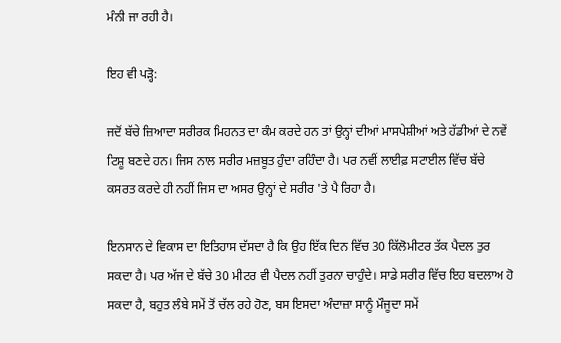ਮੰਨੀ ਜਾ ਰਹੀ ਹੈ।

ਇਹ ਵੀ ਪੜ੍ਹੋ:

ਜਦੋਂ ਬੱਚੇ ਜ਼ਿਆਦਾ ਸਰੀਰਕ ਮਿਹਨਤ ਦਾ ਕੰਮ ਕਰਦੇ ਹਨ ਤਾਂ ਉਨ੍ਹਾਂ ਦੀਆਂ ਮਾਸਪੇਸ਼ੀਆਂ ਅਤੇ ਹੱਡੀਆਂ ਦੇ ਨਵੇਂ ਟਿਸ਼ੂ ਬਣਦੇ ਹਨ। ਜਿਸ ਨਾਲ ਸਰੀਰ ਮਜ਼ਬੂਤ ਹੁੰਦਾ ਰਹਿੰਦਾ ਹੈ। ਪਰ ਨਵੀਂ ਲਾਈਫ਼ ਸਟਾਈਲ ਵਿੱਚ ਬੱਚੇ ਕਸਰਤ ਕਰਦੇ ਹੀ ਨਹੀਂ ਜਿਸ ਦਾ ਅਸਰ ਉਨ੍ਹਾਂ ਦੇ ਸਰੀਰ 'ਤੇ ਪੈ ਰਿਹਾ ਹੈ।

ਇਨਸਾਨ ਦੇ ਵਿਕਾਸ ਦਾ ਇਤਿਹਾਸ ਦੱਸਦਾ ਹੈ ਕਿ ਉਹ ਇੱਕ ਦਿਨ ਵਿੱਚ 30 ਕਿੱਲੋਮੀਟਰ ਤੱਕ ਪੈਦਲ ਤੁਰ ਸਕਦਾ ਹੈ। ਪਰ ਅੱਜ ਦੇ ਬੱਚੇ 30 ਮੀਟਰ ਵੀ ਪੈਦਲ ਨਹੀਂ ਤੁਰਨਾ ਚਾਹੁੰਦੇ। ਸਾਡੇ ਸਰੀਰ ਵਿੱਚ ਇਹ ਬਦਲਾਅ ਹੋ ਸਕਦਾ ਹੈ, ਬਹੁਤ ਲੰਬੇ ਸਮੇਂ ਤੋਂ ਚੱਲ ਰਹੇ ਹੋਣ, ਬਸ ਇਸਦਾ ਅੰਦਾਜ਼ਾ ਸਾਨੂੰ ਮੌਜੂਦਾ ਸਮੇਂ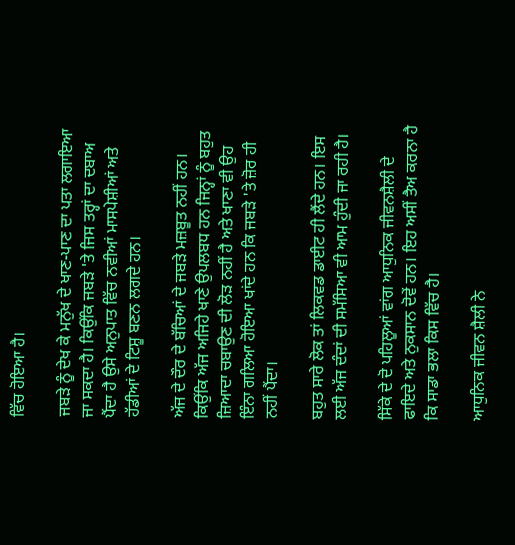ਵਿੱਚ ਹੋਇਆ ਹੈ।

ਜਬੜੇ ਨੂੰ ਦੇਖ ਕੇ ਮਨੁੱਖ ਦੇ ਖਾਣ-ਪਾਣ ਦਾ ਪਤਾ ਲਗਾਇਆ ਜਾ ਸਕਦਾ ਹੈ। ਕਿਉਂਕਿ ਜਬੜੇ 'ਤੇ ਜਿਸ ਤਰ੍ਹਾਂ ਦਾ ਦਬਾਅ ਪੈਂਦਾ ਹੈ ਉਸੇ ਅਨੁਪਾਤ ਵਿੱਚ ਨਵੀਆਂ ਮਾਸਪੇਸ਼ੀਆਂ ਅਤੇ ਹੱਡੀਆਂ ਦੇ ਟਿਸ਼ੂ ਬਣਨ ਲਗਦੇ ਹਨ।

ਅੱਜ ਦੇ ਦੌਰ ਦੇ ਬੱਚਿਆਂ ਦੇ ਜਬੜੇ ਮਜ਼ਬੂਤ ਨਹੀਂ ਹਨ। ਕਿਉਂਕਿ ਅੱਜ ਅਜਿਹੇ ਖਾਣੇ ਉਪਲਬਧ ਹਨ ਜਿਨ੍ਹਾਂ ਨੂੰ ਬਹੁਤ ਜ਼ਿਆਦਾ ਚਬਾਉਣ ਦੀ ਲੋੜ ਨਹੀਂ ਹੈ ਅਤੇ ਖਾਣਾ ਵੀ ਉਹ ਇੰਨਾ ਗਲਿਆ ਹੋਇਆ ਖਾਂਦੇ ਹਨ ਕਿ ਜਬੜੇ 'ਤੇ ਜ਼ੋਰ ਹੀ ਨਹੀਂ ਪੈਂਦਾ।

ਬਹੁਤ ਸਾਰੇ ਲੋਕ ਤਾਂ ਲਿਕਵਡ ਡਾਈਟ ਹੀ ਲੈਂਦੇ ਹਨ। ਇਸ ਲਈ ਅੱਜ ਦੰਦਾਂ ਦੀ ਸਮੱਸਿਆ ਵੀ ਆਮ ਹੁੰਦੀ ਜਾ ਰਹੀ ਹੈ।

ਸਿੱਕੇ ਦੇ ਦੋ ਪਹਿਲੂਆਂ ਵਾਂਗ ਆਧੁਨਿਕ ਜੀਵਨਸ਼ੈਲੀ ਦੇ ਫਾਇਦੇ ਅਤੇ ਨੁਕਸਾਨ ਦੋਵੇਂ ਹਨ। ਇਹ ਅਸੀਂ ਤੈਅ ਕਰਨਾ ਹੈ ਕਿ ਸਾਡਾ ਭਲਾ ਕਿਸ ਵਿੱਚ ਹੈ।

ਆਧੁਨਿਕ ਜੀਵਨ ਸ਼ੈਲੀ ਨੇ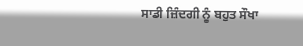ਸਾਡੀ ਜ਼ਿੰਦਗੀ ਨੂੰ ਬਹੁਤ ਸੌਖਾ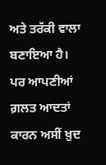ਅਤੇ ਤਰੱਕੀ ਵਾਲਾ ਬਣਾਇਆ ਹੈ। ਪਰ ਆਪਣੀਆਂ ਗ਼ਲਤ ਆਦਤਾਂ ਕਾਰਨ ਅਸੀਂ ਖ਼ੁਦ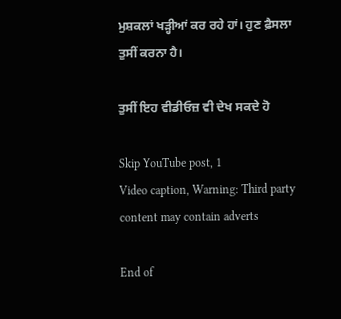ਮੁਸ਼ਕਲਾਂ ਖੜ੍ਹੀਆਂ ਕਰ ਰਹੇ ਹਾਂ। ਹੁਣ ਫ਼ੈਸਲਾ ਤੁਸੀਂ ਕਰਨਾ ਹੈ।

ਤੁਸੀਂ ਇਹ ਵੀਡੀਓਜ਼ ਵੀ ਦੇਖ ਸਕਦੇ ਹੋ

Skip YouTube post, 1
Video caption, Warning: Third party content may contain adverts

End of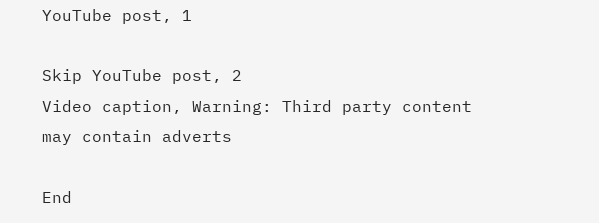YouTube post, 1

Skip YouTube post, 2
Video caption, Warning: Third party content may contain adverts

End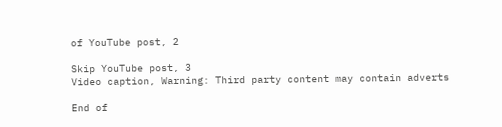of YouTube post, 2

Skip YouTube post, 3
Video caption, Warning: Third party content may contain adverts

End of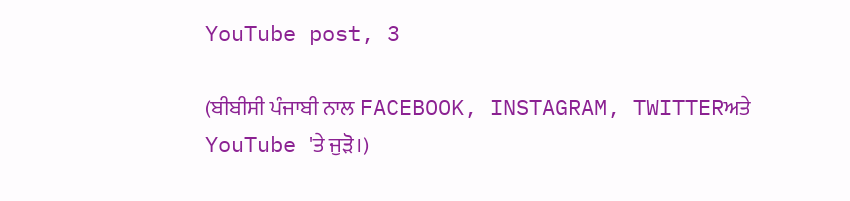YouTube post, 3

(ਬੀਬੀਸੀ ਪੰਜਾਬੀ ਨਾਲ FACEBOOK, INSTAGRAM, TWITTERਅਤੇ YouTube 'ਤੇ ਜੁੜੋ।)